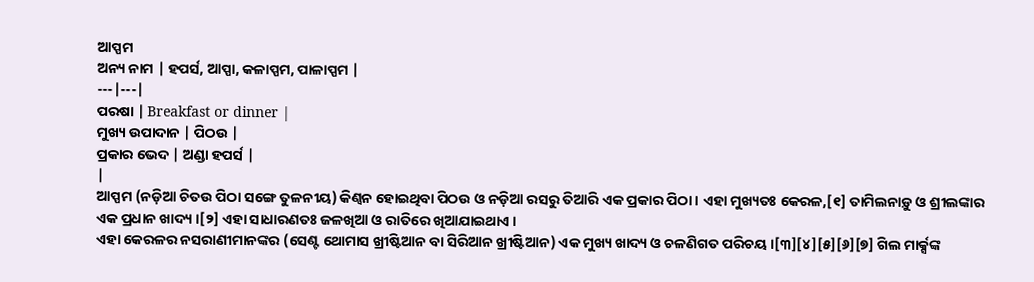ଆପ୍ପମ
ଅନ୍ୟ ନାମ | ହପର୍ସ, ଆପ୍ପା, କଳାପ୍ପମ, ପାଳାପ୍ପମ |
---|---|
ପରଷା | Breakfast or dinner |
ମୁଖ୍ୟ ଉପାଦାନ | ପିଠଉ |
ପ୍ରକାର ଭେଦ | ଅଣ୍ଡା ହପର୍ସ |
|
ଆପ୍ପମ (ନଡ଼ିଆ ଚିତଉ ପିଠା ସଙ୍ଗେ ତୁଳନୀୟ) କିଣ୍ୱନ ହୋଇଥିବା ପିଠଉ ଓ ନଡ଼ିଆ ରସରୁ ତିଆରି ଏକ ପ୍ରକାର ପିଠା । ଏହା ମୁଖ୍ୟତଃ କେରଳ,[୧] ତାମିଲନାଡ଼ୁ ଓ ଶ୍ରୀଲଙ୍କାର ଏକ ପ୍ରଧାନ ଖାଦ୍ୟ ।[୨] ଏହା ସାଧାରଣତଃ ଜଳଖିଆ ଓ ରାତିରେ ଖିଆଯାଇଥାଏ ।
ଏହା କେରଳର ନସରାଣୀମାନଙ୍କର (ସେଣ୍ଟ ଥୋମାସ ଖ୍ରୀଷ୍ଟିଆନ ବା ସିରିଆନ ଖ୍ରୀଷ୍ଟିଆନ) ଏକ ମୁଖ୍ୟ ଖାଦ୍ୟ ଓ ଚଳଣିଗତ ପରିଚୟ ।[୩][୪][୫][୬][୭] ଗିଲ ମାର୍କ୍ସଙ୍କ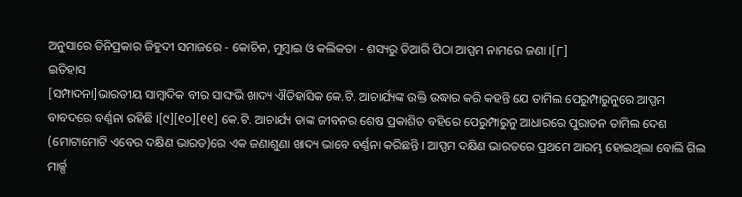ଅନୁସାରେ ତିନିପ୍ରକାର ଜିହୁଦୀ ସମାଜରେ - କୋଚିନ, ମୁମ୍ବାଇ ଓ କଲିକତା - ଶସ୍ୟରୁ ତିଆରି ପିଠା ଆପ୍ପମ ନାମରେ ଜଣା ।[୮]
ଇତିହାସ
[ସମ୍ପାଦନା]ଭାରତୀୟ ସାମ୍ବାଦିକ ବୀର ସାଙ୍ଘଭି ଖାଦ୍ୟ ଐତିହାସିକ କେ.ଟି. ଆଚାର୍ଯ୍ୟଙ୍କ ଉକ୍ତି ଉଦ୍ଧାର କରି କହନ୍ତି ଯେ ତାମିଲ ପେରୁମ୍ପାରୁନୁରେ ଆପ୍ପମ ବାବଦରେ ବର୍ଣ୍ଣନା ରହିଛି ।[୯][୧୦][୧୧] କେ.ଟି. ଆଚାର୍ଯ୍ୟ ତାଙ୍କ ଜୀବନର ଶେଷ ପ୍ରକାଶିତ ବହିରେ ପେରୁମ୍ପାରୁନୁ ଆଧାରରେ ପୁରାତନ ତାମିଲ ଦେଶ (ମୋଟାମୋଟି ଏବେର ଦକ୍ଷିଣ ଭାରତ)ରେ ଏକ ଜଣାଶୁଣା ଖାଦ୍ୟ ଭାବେ ବର୍ଣ୍ଣନା କରିଛନ୍ତି । ଆପ୍ପମ ଦକ୍ଷିଣ ଭାରତରେ ପ୍ରଥମେ ଆରମ୍ଭ ହୋଇଥିଲା ବୋଲି ଗିଲ ମାର୍କ୍ସ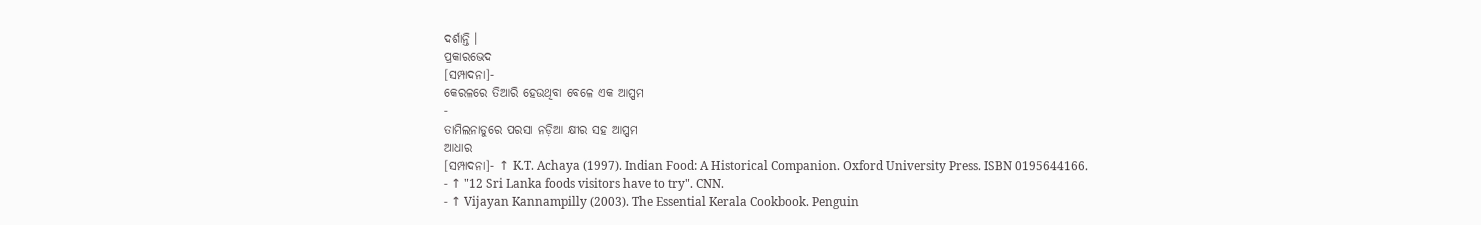ଦର୍ଶାନ୍ତି ।
ପ୍ରକାରଭେଦ
[ସମ୍ପାଦନା]-
କେରଳରେ ତିଆରି ହେଉଥିବା ବେଳେ ଏକ ଆପ୍ପମ
-
ତାମିଲନାଡୁରେ ପରସା ନଡ଼ିଆ କ୍ଷୀର ସହ ଆପ୍ପମ
ଆଧାର
[ସମ୍ପାଦନା]- ↑ K.T. Achaya (1997). Indian Food: A Historical Companion. Oxford University Press. ISBN 0195644166.
- ↑ "12 Sri Lanka foods visitors have to try". CNN.
- ↑ Vijayan Kannampilly (2003). The Essential Kerala Cookbook. Penguin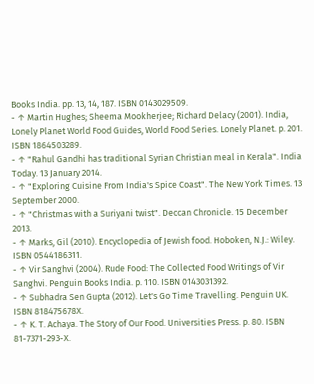Books India. pp. 13, 14, 187. ISBN 0143029509.
- ↑ Martin Hughes; Sheema Mookherjee; Richard Delacy (2001). India, Lonely Planet World Food Guides, World Food Series. Lonely Planet. p. 201. ISBN 1864503289.
- ↑ "Rahul Gandhi has traditional Syrian Christian meal in Kerala". India Today. 13 January 2014.
- ↑ "Exploring Cuisine From India's Spice Coast". The New York Times. 13 September 2000.
- ↑ "Christmas with a Suriyani twist". Deccan Chronicle. 15 December 2013.
- ↑ Marks, Gil (2010). Encyclopedia of Jewish food. Hoboken, N.J.: Wiley. ISBN 0544186311.
- ↑ Vir Sanghvi (2004). Rude Food: The Collected Food Writings of Vir Sanghvi. Penguin Books India. p. 110. ISBN 0143031392.
- ↑ Subhadra Sen Gupta (2012). Let's Go Time Travelling. Penguin UK. ISBN 818475678X.
- ↑ K. T. Achaya. The Story of Our Food. Universities Press. p. 80. ISBN 81-7371-293-X.